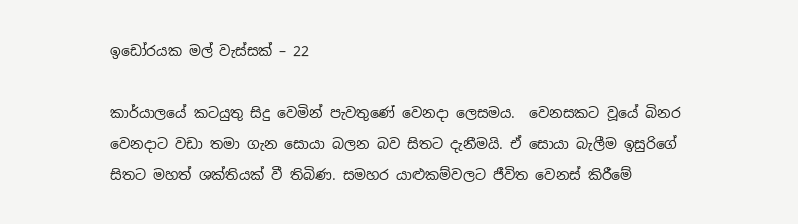ඉඩෝරයක මල් වැස්සක් – 22

කාර්යාලයේ කටයුතු සිදු වෙමින් පැවතුණේ වෙනදා ලෙසමය.  වෙනසකට වූයේ බිනර වෙනදාට වඩා තමා ගැන සොයා බලන බව සිතට දැනීමයි. ඒ සොයා බැලීම ඉසුරිගේ සිතට මහත් ශක්තියක් වී තිබිණ. සමහර යාළුකම්වලට ජීවිත වෙනස් කිරීමේ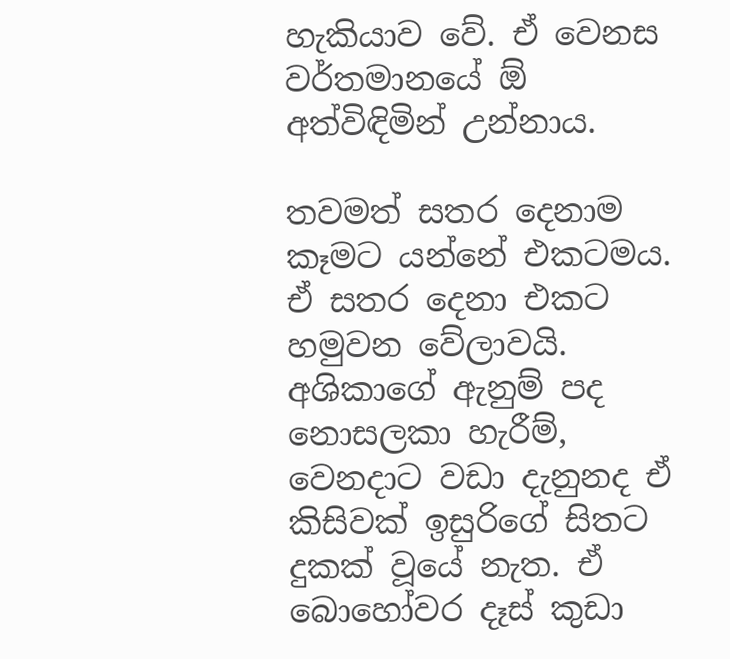හැකියාව වේ. ඒ වෙනස වර්තමානයේ ඕ අත්විඳිමින් උන්නාය.

තවමත් සතර දෙනාම කෑමට යන්නේ එකටමය. ඒ සතර දෙනා එකට හමුවන වේලාවයි. අශිකාගේ ඇනුම් පද නොසලකා හැරීම්, වෙනදාට වඩා දැනුනද ඒ කිසිවක් ඉසුරිගේ සිතට දුකක් වූයේ නැත. ඒ බොහෝවර දෑස් කුඩා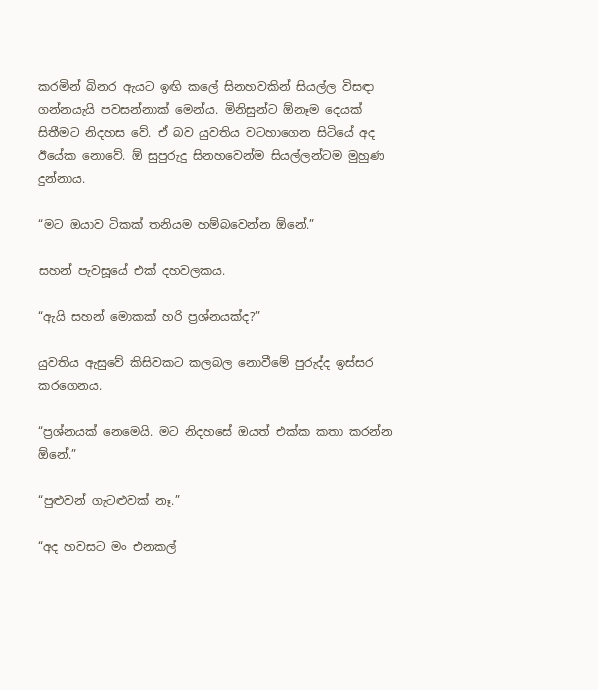කරමින් බිනර ඇයට ඉඟි කලේ සිනහවකින් සියල්ල විසඳා ගන්නයැයි පවසන්නාක් මෙන්ය. මිනිසුන්ට ඕනෑම දෙයක් සිතීමට නිදහස වේ. ඒ බව යුවතිය වටහාගෙන සිටියේ අද ඊයේක නොවේ. ඕ සුපුරුදු සිනහවෙන්ම සියල්ලන්ටම මුහුණ දුන්නාය.

“මට ඔයාව ටිකක් තනියම හම්බවෙන්න ඕනේ.”

සහන් පැවසූයේ එක් දහවලකය.

“ඇයි සහන් මොකක් හරි ප්‍රශ්නයක්ද?”

යුවතිය ඇසුවේ කිසිවකට කලබල නොවීමේ පුරුද්ද ඉස්සර කරගෙනය.

“ප්‍රශ්නයක් නෙමෙයි. මට නිදහසේ ඔයත් එක්ක කතා කරන්න ඕනේ.”

“පුළුවන් ගැටළුවක් නෑ.”

“අද හවසට මං එනකල්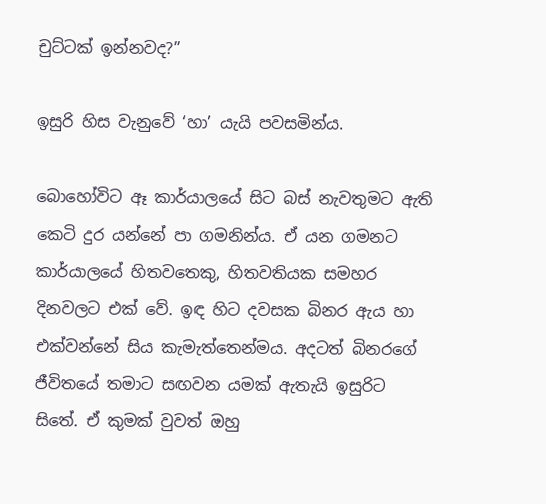චුට්ටක් ඉන්නවද?”

ඉසුරි හිස වැනුවේ ‘හා’ යැයි පවසමින්ය.

බොහෝවිට ඈ කාර්යාලයේ සිට බස් නැවතුමට ඇති කෙටි දුර යන්නේ පා ගමනින්ය. ඒ යන ගමනට කාර්යාලයේ හිතවතෙකු, හිතවතියක සමහර දිනවලට එක් වේ. ඉඳ හිට දවසක බිනර ඇය හා එක්වන්නේ සිය කැමැත්තෙන්මය. අදටත් බිනරගේ ජීවිතයේ තමාට සඟවන යමක් ඇතැයි ඉසුරිට සිතේ. ඒ කුමක් වුවත් ඔහු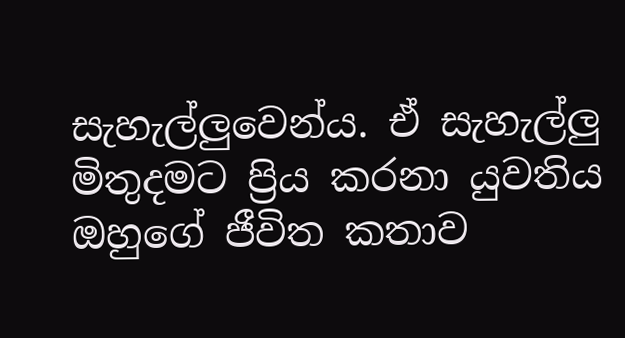සැහැල්ලුවෙන්ය. ඒ සැහැල්ලු මිතුදමට ප්‍රිය කරනා යුවතිය ඔහුගේ ජීවිත කතාව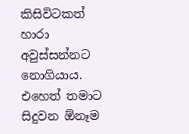කිසිවිටකත් හාරා අවුස්සන්නට නොගියාය. එහෙත් තමාට සිදුවන ඕනෑම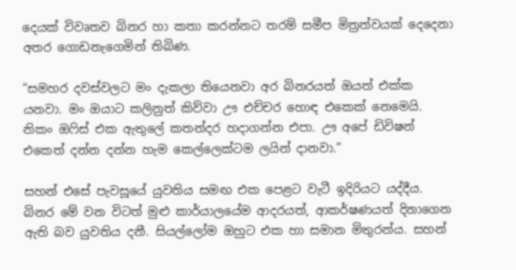දෙයක් විවෘතව බිනර හා කතා කරන්නට තරම් සමීප මිත්‍රත්වයක් දෙදෙනා අතර ගොඩනැගෙමින් තිබිණ.

“සමහර දවස්වලට මං දැකලා තියෙනවා අර බිනරයත් ඔයත් එක්ක යනවා. මං ඔයාට කලිනුත් කිව්වා ඌ එච්චර හොඳ එකෙක් නෙමෙයි. නිකං ඔෆිස් එක ඇතුලේ කතන්දර හදාගන්න එපා. ඌ අපේ ඩිවිෂන් එකෙත් දන්න දන්න හැම කෙල්ලෙක්ටම ලයින් දානවා.”

සහන් එසේ පැවසූයේ යුවතිය සමඟ එක පෙළට වැටී ඉදිරියට යද්දීය. බිනර මේ වන විටත් මුළු කාර්යාලයේම ආදරයත්, ආකර්ෂණයත් දිනාගෙන ඇති බව යුවතිය දනී. සියල්ලෝම ඔහුට එක හා සමාන මිතුරන්ය. සහන්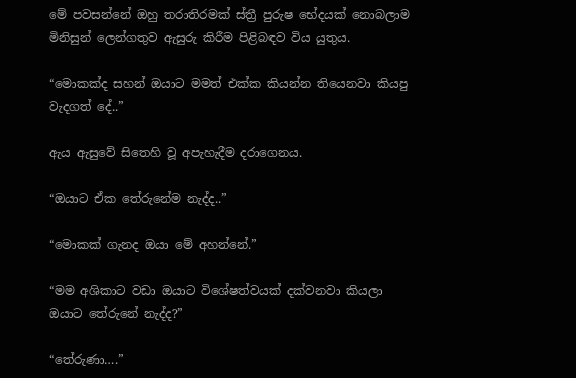මේ පවසන්නේ ඔහු තරාතිරමක් ස්ත්‍රී පුරුෂ භේදයක් නොබලාම මිනිසුන් ලෙන්ගතුව ඇසුරු කිරීම පිළිබඳව විය යුතුය.

“මොකක්ද සහන් ඔයාට මමත් එක්ක කියන්න තියෙනවා කියපු වැදගත් දේ..”

ඇය ඇසුවේ සිතෙහි වූ අපැහැදීම දරාගෙනය.

“ඔයාට ඒක තේරුනේම නැද්ද..”

“මොකක් ගැනද ඔයා මේ අහන්නේ.”

“මම අශිකාට වඩා ඔයාට විශේෂත්වයක් දක්වනවා කියලා ඔයාට තේරුනේ නැද්ද?”

“තේරුණා….”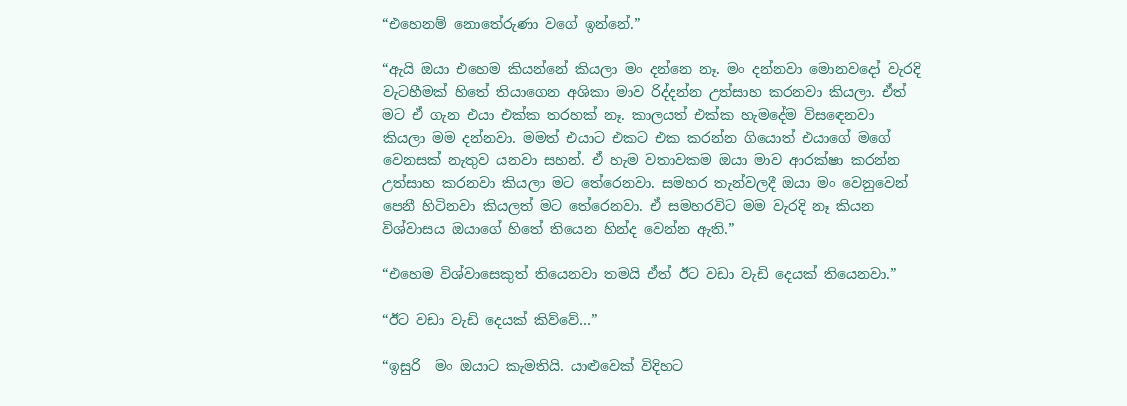“එහෙනම් නොතේරුණා වගේ ඉන්නේ.”

“ඇයි ඔයා එහෙම කියන්නේ කියලා මං දන්නෙ නෑ. මං දන්නවා මොනවදෝ වැරදි වැටහීමක් හිතේ තියාගෙන අශිකා මාව රිද්දන්න උත්සාහ කරනවා කියලා. ඒත් මට ඒ ගැන එයා එක්ක තරහක් නෑ. කාලයත් එක්ක හැමදේම විසඳෙනවා කියලා මම දන්නවා. මමත් එයාට එකට එක කරන්න ගියොත් එයාගේ මගේ වෙනසක් නැතුව යනවා සහන්. ඒ හැම වතාවකම ඔයා මාව ආරක්ෂා කරන්න උත්සාහ කරනවා කියලා මට තේරෙනවා. සමහර තැන්වලදී ඔයා මං වෙනුවෙන් පෙනී හිටිනවා කියලත් මට තේරෙනවා. ඒ සමහරවිට මම වැරදි නෑ කියන විශ්වාසය ඔයාගේ හිතේ තියෙන හින්ද වෙන්න ඇති.”

“එහෙම විශ්වාසෙකුත් තියෙනවා තමයි ඒත් ඊට වඩා වැඩි දෙයක් තියෙනවා.”

“ඊට වඩා වැඩි දෙයක් කිව්වේ…”

“ඉසුරි  මං ඔයාට කැමතියි. යාළුවෙක් විදිහට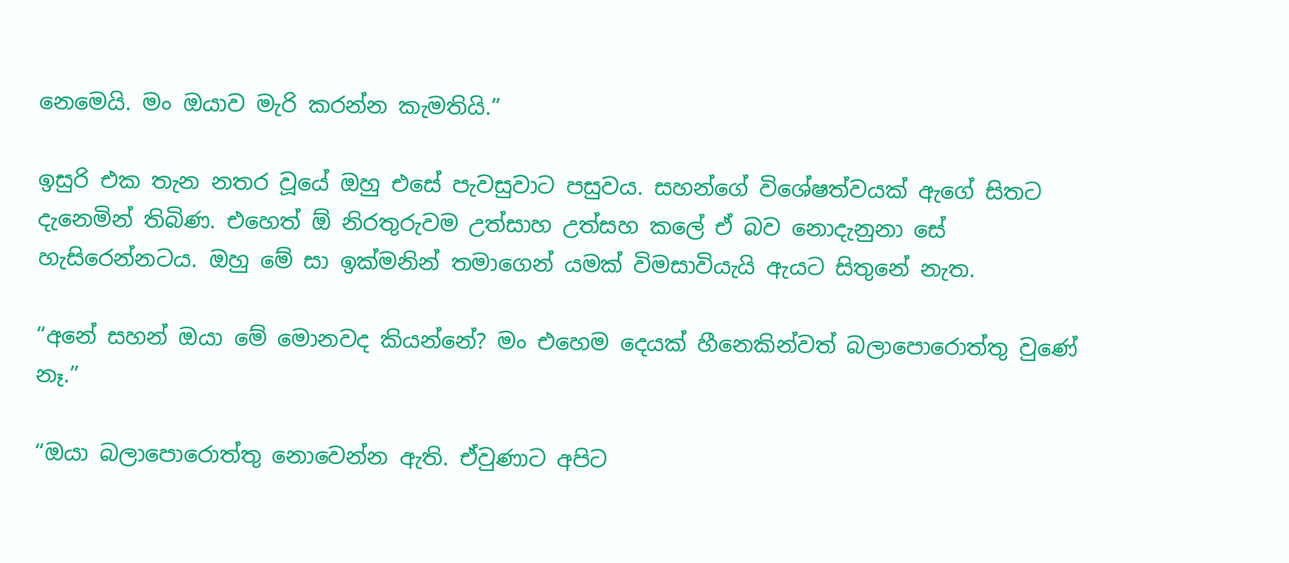නෙමෙයි. මං ඔයාව මැරි කරන්න කැමතියි.”

ඉසුරි එක තැන නතර වූයේ ඔහු එසේ පැවසුවාට පසුවය. සහන්ගේ විශේෂත්වයක් ඇගේ සිතට දැනෙමින් තිබිණ. එහෙත් ඕ නිරතුරුවම උත්සාහ උත්සහ කලේ ඒ බව නොදැනුනා සේ හැසිරෙන්නටය. ඔහු මේ සා ඉක්මනින් තමාගෙන් යමක් විමසාවියැයි ඇයට සිතුනේ නැත.

“අනේ සහන් ඔයා මේ මොනවද කියන්නේ? මං එහෙම දෙයක් හීනෙකින්වත් බලාපොරොත්තු වුණේ නෑ.”

“ඔයා බලාපොරොත්තු නොවෙන්න ඇති. ඒවුණාට අපිට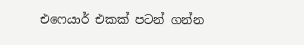එෆෙයාර් එකක් පටන් ගන්න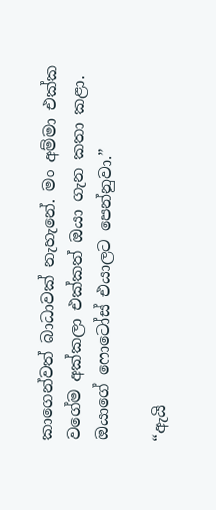කාගෙන්වත් බාධාවක් නැහැනේ. මං අම්මා එක්ක වගේම අක්කලා එක්කත් ඔයා ගැන කතා කළා. ඔයාගේ ෆොටෝස් එයාලට පෙන්නුවා.”

“ඇයි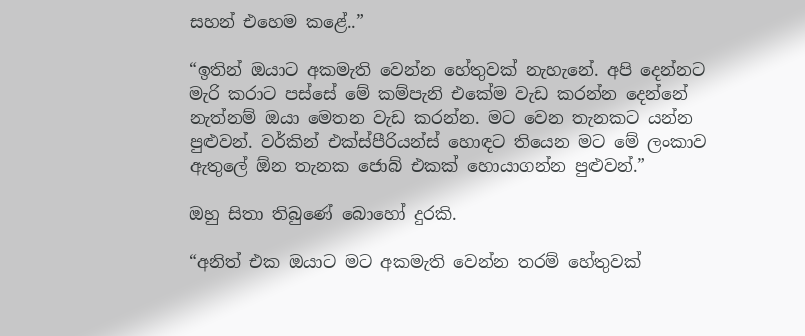සහන් එහෙම කළේ..”

“ඉතින් ඔයාට අකමැති වෙන්න හේතුවක් නැහැනේ. අපි දෙන්නට මැරි කරාට පස්සේ මේ කම්පැනි එකේම වැඩ කරන්න දෙන්නේ නැත්නම් ඔයා මෙතන වැඩ කරන්න. මට වෙන තැනකට යන්න පුළුවන්. වර්කින් එක්ස්පීරියන්ස් හොඳට තියෙන මට මේ ලංකාව ඇතුලේ ඕන තැනක ජොබ් එකක් හොයාගන්න පුළුවන්.”

ඔහු සිතා තිබුණේ බොහෝ දුරකි.

“අනිත් එක ඔයාට මට අකමැති වෙන්න තරම් හේතුවක්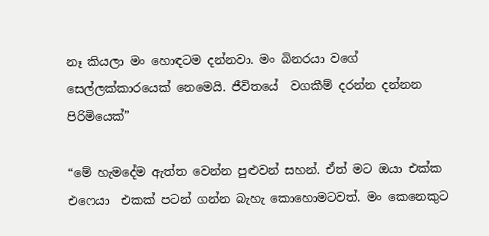නෑ කියලා මං හොඳටම දන්නවා. මං බිනරයා වගේ සෙල්ලක්කාරයෙක් නෙමෙයි. ජීවිතයේ  වගකීම් දරන්න දන්නන පිරිමියෙක්”

“මේ හැමදේම ඇත්ත වෙන්න පුළුවන් සහන්. ඒත් මට ඔයා එක්ක එෆෙයා  එකක් පටන් ගන්න බැහැ කොහොමටවත්. මං කෙනෙකුට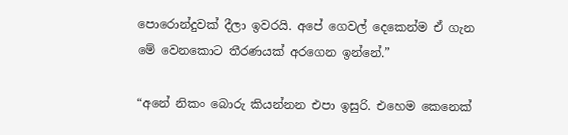පොරොන්දුවක් දීලා ඉවරයි. අපේ ගෙවල් දෙකෙන්ම ඒ ගැන මේ වෙනකොට තීරණයක් අරගෙන ඉන්නේ.”

“අනේ නිකං බොරු කියන්නන එපා ඉසුරි. එහෙම කෙනෙක්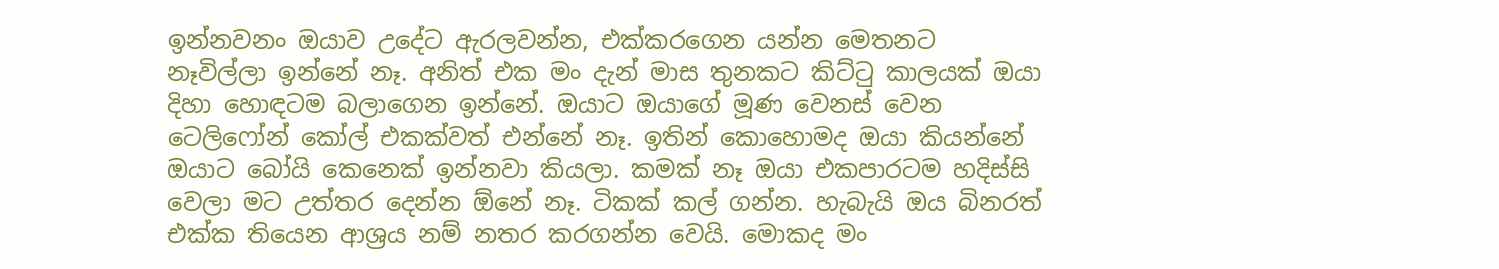ඉන්නවනං ඔයාව උදේට ඇරලවන්න, එක්කරගෙන යන්න මෙතනට නෑවිල්ලා ඉන්නේ නෑ. අනිත් එක මං දැන් මාස තුනකට කිට්ටු කාලයක් ඔයා දිහා හොඳටම බලාගෙන ඉන්නේ. ඔයාට ඔයාගේ මූණ වෙනස් වෙන ටෙලිෆෝන් කෝල් එකක්වත් එන්නේ නෑ. ඉතින් කොහොමද ඔයා කියන්නේ ඔයාට බෝයි කෙනෙක් ඉන්නවා කියලා. කමක් නෑ ඔයා එකපාරටම හදිස්සි වෙලා මට උත්තර දෙන්න ඕනේ නෑ. ටිකක් කල් ගන්න. හැබැයි ඔය බිනරත් එක්ක තියෙන ආශ්‍රය නම් නතර කරගන්න වෙයි. මොකද මං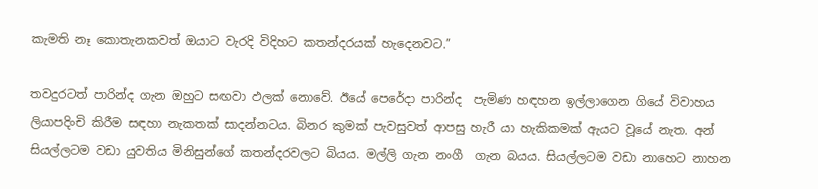කැමති නෑ කොතැනකවත් ඔයාට වැරදි විදිහට කතන්දරයක් හැදෙනවට.”

තවදුරටත් පාරින්ද ගැන ඔහුට සඟවා ඵලක් නොවේ. ඊයේ පෙරේදා පාරින්ද  පැමිණ හඳහන ඉල්ලාගෙන ගියේ විවාහය ලියාපදිංචි කිරීම සඳහා නැකතක් සාදන්නටය. බිනර කුමක් පැවසුවත් ආපසු හැරී යා හැකිකමක් ඇයට වූයේ නැත. අන් සියල්ලටම වඩා යුවතිය මිනිසුන්ගේ කතන්දරවලට බියය. මල්ලි ගැන නංගී  ගැන බයය. සියල්ලටම වඩා නාහෙට නාහන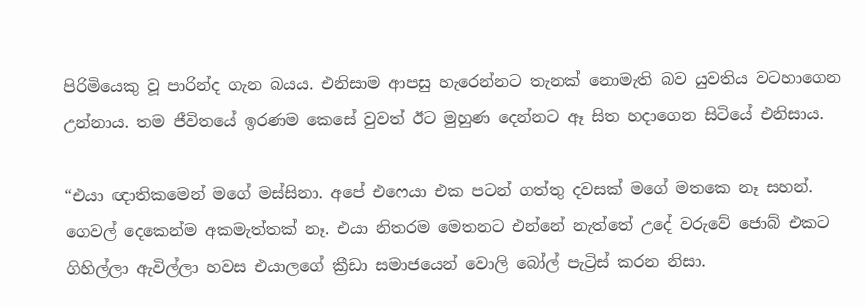පිරිමියෙකු වූ පාරින්ද ගැන බයය. එනිසාම ආපසු හැරෙන්නට තැනක් නොමැති බව යුවතිය වටහාගෙන උන්නාය. තම ජීවිතයේ ඉරණම කෙසේ වුවත් ඊට මුහුණ දෙන්නට ඈ සිත හදාගෙන සිටියේ එනිසාය.

“එයා ඥාතිකමෙන් මගේ මස්සිනා. අපේ එෆෙයා එක පටන් ගත්තු දවසක් මගේ මතකෙ නෑ සහන්. ගෙවල් දෙකෙන්ම අකමැත්තක් නෑ. එයා නිතරම මෙතනට එන්නේ නැත්තේ උදේ වරුවේ ජොබ් එකට ගිහිල්ලා ඇවිල්ලා හවස එයාලගේ ක්‍රීඩා සමාජයෙන් වොලි බෝල් පැට්‍රිස් කරන නිසා.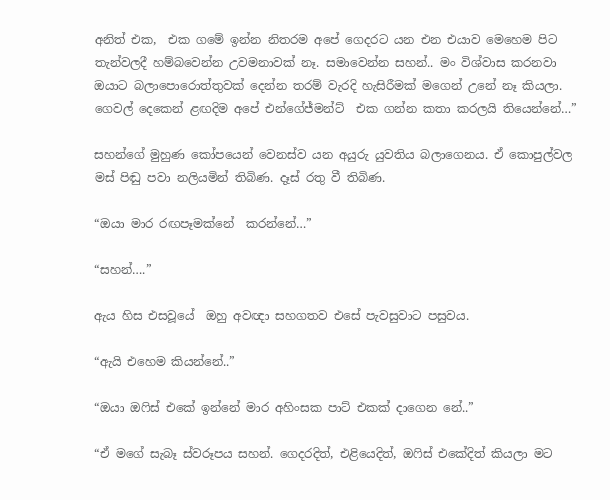අනිත් එක,  එක ගමේ ඉන්න නිතරම අපේ ගෙදරට යන එන එයාව මෙහෙම පිට තැන්වලදී හම්බවෙන්න උවමනාවක් නෑ. සමාවෙන්න සහන්.. මං විශ්වාස කරනවා ඔයාට බලාපොරොත්තුවක් දෙන්න තරම් වැරදි හැසිරීමක් මගෙන් උනේ නෑ කියලා. ගෙවල් දෙකෙන් ළඟදිම අපේ එන්ගේජ්මන්ට්  එක ගන්න කතා කරලයි තියෙන්නේ…”

සහන්ගේ මුහුණ කෝපයෙන් වෙනස්ව යන අයුරු යුවතිය බලාගෙනය. ඒ කොපුල්වල මස් පිඬු පවා නලියමින් තිබිණ. දෑස් රතු වී තිබිණ.

“ඔයා මාර රඟපෑමක්නේ  කරන්නේ…”

“සහන්….”

ඇය හිස එසවූයේ  ඔහු අවඥා සහගතව එසේ පැවසුවාට පසුවය.

“ඇයි එහෙම කියන්නේ..”

“ඔයා ඔෆිස් එකේ ඉන්නේ මාර අහිංසක පාට් එකක් දාගෙන නේ..”

“ඒ මගේ සැබෑ ස්වරූපය සහන්. ගෙදරදිත්, එළියෙදිත්, ඔෆිස් එකේදිත් කියලා මට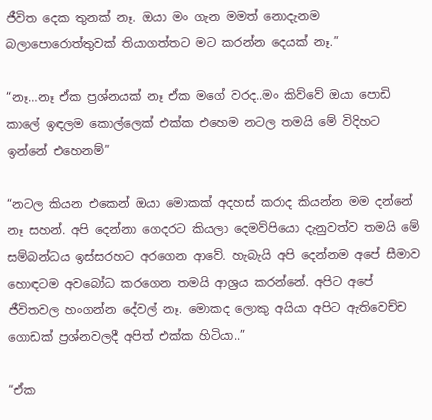ජීවිත දෙක තුනක් නෑ. ඔයා මං ගැන මමත් නොදැනම බලාපොරොත්තුවක් තියාගත්තට මට කරන්න දෙයක් නෑ.”

“නෑ…නෑ ඒක ප්‍රශ්නයක් නෑ ඒක මගේ වරද..මං කිව්වේ ඔයා පොඩි කාලේ ඉඳලම කොල්ලෙක් එක්ක එහෙම නටල තමයි මේ විදිහට ඉන්නේ එහෙනම්”

“නටල කියන එකෙන් ඔයා මොකක් අදහස් කරාද කියන්න මම දන්නේ නෑ සහන්. අපි දෙන්නා ගෙදරට කියලා දෙමව්පියො දැනුවත්ව තමයි මේ සම්බන්ධය ඉස්සරහට අරගෙන ආවේ. හැබැයි අපි දෙන්නම අපේ සීමාව හොඳටම අවබෝධ කරගෙන තමයි ආශ්‍රය කරන්නේ. අපිට අපේ ජීවිතවල හංගන්න දේවල් නෑ. මොකද ලොකු අයියා අපිට ඇතිවෙච්ච ගොඩක් ප්‍රශ්නවලදී අපිත් එක්ක හිටියා..”

“ඒක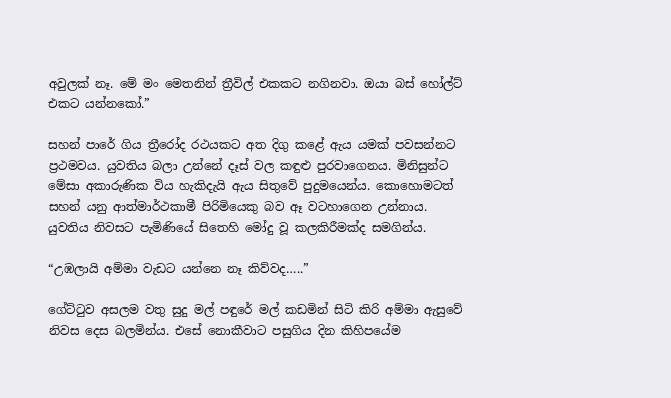අවුලක් නෑ. මේ මං මෙතනින් ත්‍රීවිල් එකකට නගිනවා. ඔයා බස් හෝල්ට් එකට යන්නකෝ.”

සහන් පාරේ ගිය ත්‍රීරෝද රථයකට අත දිගු කළේ ඇය යමක් පවසන්නට ප්‍රථමවය. යුවතිය බලා උන්නේ දෑස් වල කඳුළු පුරවාගෙනය. මිනිසුන්ට මේසා අකාරුණික විය හැකිදැයි ඇය සිතුවේ පුදුමයෙන්ය. කොහොමටත් සහන් යනු ආත්මාර්ථකාමී පිරිමියෙකු බව ඈ වටහාගෙන උන්නාය. යුවතිය නිවසට පැමිණියේ සිතෙහි මෝදු වූ කලකිරීමක්ද සමගින්ය.

“උඹලායි අම්මා වැඩට යන්නෙ නෑ කිව්වද…..”

ගේට්ටුව අසලම වතු සුදු මල් පඳුරේ මල් කඩමින් සිටි කිරි අම්මා ඇසුවේ නිවස දෙස බලමින්ය. එසේ නොකීවාට පසුගිය දින කිහිපයේම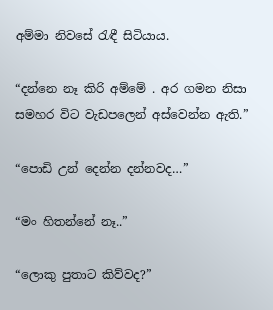අම්මා නිවසේ රැඳී සිටියාය.

“දන්නෙ නෑ කිරි අම්මේ . අර ගමන නිසා සමහර විට වැඩපලෙන් අස්වෙන්න ඇති.”

“පොඩි උන් දෙන්න දන්නවද…”

“මං හිතන්නේ නෑ..”

“ලොකු පුතාට කිව්වද?”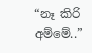“නෑ කිරි අම්මේ..”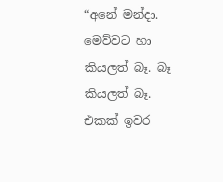“අනේ මන්දා. මෙව්වට හා කියලත් බෑ. බෑ කියලත් බෑ. එකක් ඉවර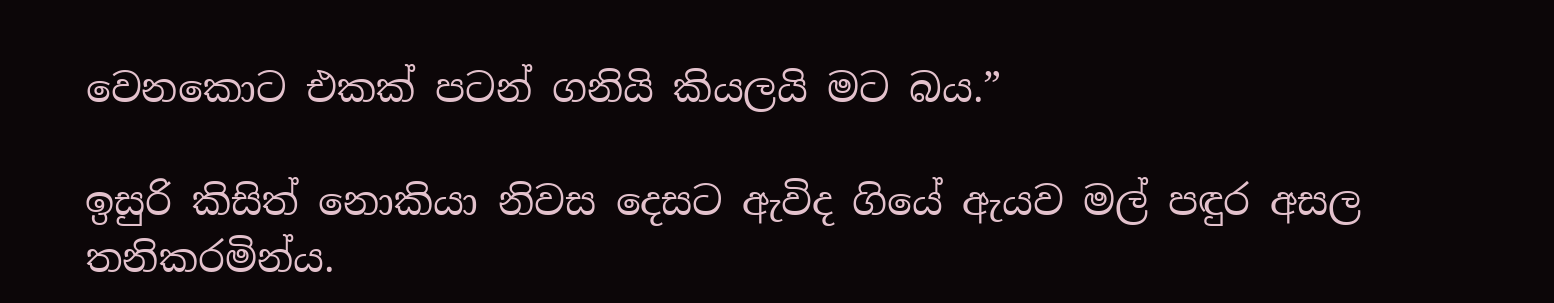වෙනකොට එකක් පටන් ගනියි කියලයි මට බය.”

ඉසුරි කිසිත් නොකියා නිවස දෙසට ඇවිද ගියේ ඇයව මල් පඳුර අසල තනිකරමින්ය.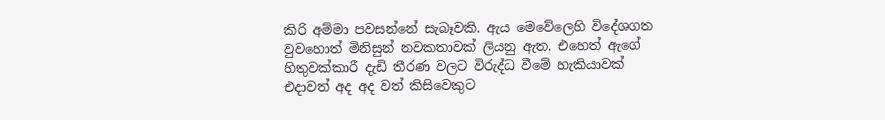කිරි අම්මා පවසන්නේ සැබෑවකි. ඇය මෙවේලෙහි විදේශගත වුවහොත් මිනිසුන් නවකතාවක් ලියනු ඇත. එහෙත් ඇගේ හිතුවක්කාරී දැඩි තීරණ වලට විරුද්ධ වීමේ හැකියාවක් එදාවත් අද අද වත් කිසිවෙකුට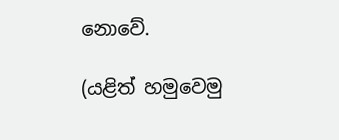නොවේ.

(යළිත් හමුවෙමු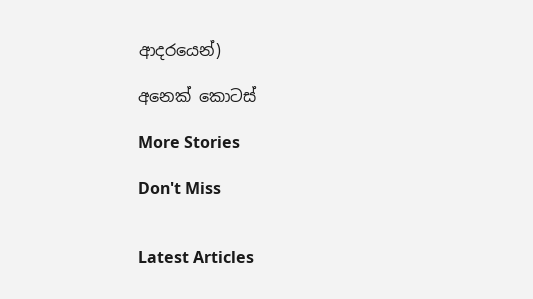ආදරයෙන්)

අනෙක් කොටස්

More Stories

Don't Miss


Latest Articles